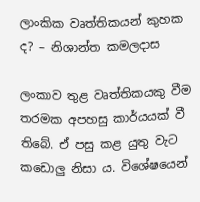ලාංකික වෘත්තිකයන් කුහක ද? – නිශාන්ත කමලදාස

ලංකාව තුළ වෘත්තිකයකු වීම තරමක අපහසු කාර්යයක් වී තිබේ. ඒ පසු කළ යුතු වැට කඩොලු නිසා ය. විශේෂයෙන්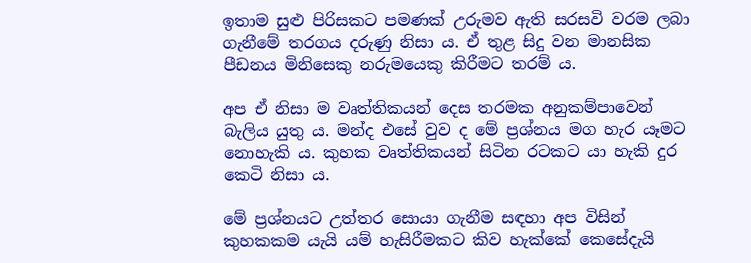ඉතාම සුළු පිරිසකට පමණක් උරුමව ඇති සරසවි වරම ලබා ගැනීමේ තරගය දරුණු නිසා ය. ඒ තුළ සිදු වන මානසික පීඩනය මිනිසෙකු නරුමයෙකු කිරීමට තරම් ය.

අප ඒ නිසා ම වෘත්තිකයන් දෙස තරමක අනුකම්පාවෙන් බැලිය යුතු ය. මන්ද එසේ වුව ද මේ ප්‍රශ්නය මග හැර යෑමට නොහැකි ය. කුහක වෘත්තිකයන් සිටින රටකට යා හැකි දුර කෙටි නිසා ය.

මේ ප්‍රශ්නයට උත්තර සොයා ගැනීම සඳහා අප විසින් කුහකකම යැයි යම් හැසිරීමකට කිව හැක්කේ කෙසේදැයි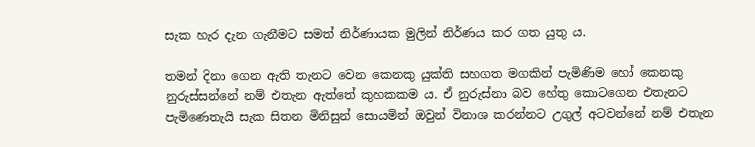සැක හැර දැන ගැනීමට සමත් නිර්ණායක මුලින් නිර්ණය කර ගත යුතු ය.

තමන් දිනා ගෙන ඇති තැනට වෙන කෙනකු යුක්ති සහගත මගකින් පැමිණිම හෝ කෙනකු නුරුස්සන්නේ නම් එතැන ඇත්තේ කුහකකම ය. ඒ නුරුස්නා බව හේතු කොටගෙන එතැනට පැමිණෙතැයි සැක සිතන මිනිසුන් සොයමින් ඔවුන් විනාශ කරන්නට උගුල් අටවන්නේ නම් එතැන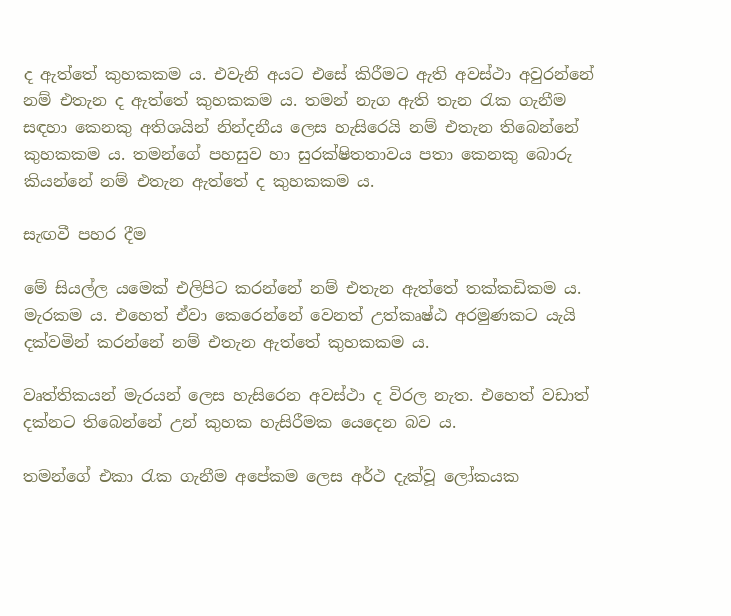ද ඇත්තේ කුහකකම ය. එවැනි අයට එසේ කිරීමට ඇති අවස්ථා අවුරන්නේ නම් එතැන ද ඇත්තේ කුහකකම ය. තමන් නැග ඇති තැන රැක ගැනීම සඳහා කෙනකු අතිශයින් නින්දනීය ලෙස හැසිරෙයි නම් එතැන තිබෙන්නේ කුහකකම ය. තමන්ගේ පහසුව හා සුරක්ෂිතතාවය පතා කෙනකු බොරු කියන්නේ නම් එතැන ඇත්තේ ද කුහකකම ය.

සැඟවී පහර දීම

මේ සියල්ල යමෙක් එලිපිට කරන්නේ නම් එතැන ඇත්තේ තක්කඩිකම ය. මැරකම ය. එහෙත් ඒවා කෙරෙන්නේ වෙනත් උත්කෘෂ්ඨ අරමුණකට යැයි දක්වමින් කරන්නේ නම් එතැන ඇත්තේ කුහකකම ය.

වෘත්තිකයන් මැරයන් ලෙස හැසිරෙන අවස්ථා ද විරල නැත. එහෙත් වඩාත් දක්නට තිබෙන්නේ උන් කුහක හැසිරීමක යෙදෙන බව ය.

තමන්ගේ එකා රැක ගැනීම අපේකම ලෙස අර්ථ දැක්වූ ලෝකයක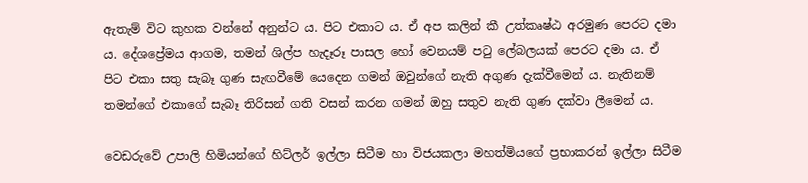ඇතැම් විට කුහක වන්නේ අනුන්ට ය. පිට එකාට ය. ඒ අප කලින් කී උත්කෘෂ්ඨ අරමුණ පෙරට දමා ය. දේශප්‍රේමය ආගම, තමන් ශිල්ප හැදෑරූ පාසල හෝ වෙනයම් පටු ලේබලයක් පෙරට දමා ය. ඒ පිට එකා සතු සැබෑ ගුණ සැඟවීමේ යෙදෙන ගමන් ඔවුන්ගේ නැති අගුණ දැක්වීමෙන් ය. නැතිනම් තමන්ගේ එකාගේ සැබෑ තිරිසන් ගති වසන් කරන ගමන් ඔහු සතුව නැති ගුණ දක්වා ලීමෙන් ය.

වෙඩරුවේ උපාලි හිමියන්ගේ හිට්ලර් ඉල්ලා සිටීම හා විජයකලා මහත්මියගේ ප්‍රභාකරන් ඉල්ලා සිටීම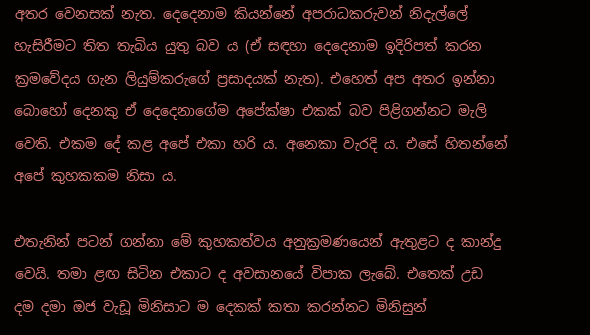අතර වෙනසක් නැත. දෙදෙනාම කියන්නේ අපරාධකරුවන් නිදැල්ලේ හැසිරීමට තිත තැබිය යුතු බව ය (ඒ සඳහා දෙදෙනාම ඉදිරිපත් කරන ක්‍රමවේදය ගැන ලියුම්කරුගේ ප්‍රසාදයක් නැත). එහෙත් අප අතර ඉන්නා බොහෝ දෙනකු ඒ දෙදෙනාගේම අපේක්ෂා එකක් බව පිළිගන්නට මැලි වෙති. එකම දේ කළ අපේ එකා හරි ය. අනෙකා වැරදි ය. එසේ හිතන්නේ අපේ කුහකකම නිසා ය.

එතැනින් පටන් ගන්නා මේ කුහකත්වය අනුක්‍රමණයෙන් ඇතුළට ද කාන්දු වෙයි. තමා ළඟ සිටින එකාට ද අවසානයේ විපාක ලැබේ. එතෙක් උඩ දම දමා ඔජ වැඩූ මිනිසාට ම දෙකක් කතා කරන්නට මිනිසුන්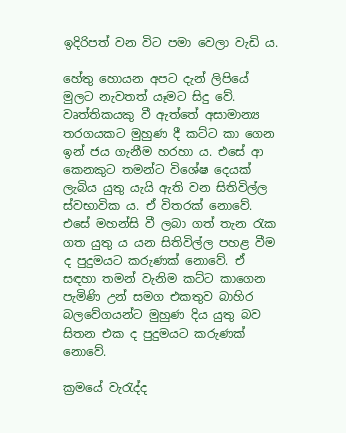ඉදිරිපත් වන විට පමා වෙලා වැඩි ය.

හේතු හොයන අපට දැන් ලිපියේ මුලට නැවතත් යෑමට සිදු වේ. වෘත්තිකයකු වී ඇත්තේ අසාමාන්‍ය තරගයකට මුහුණ දී කට්ට කා ගෙන ඉන් ජය ගැනීම හරහා ය. එසේ ආ කෙනකුට තමන්ට විශේෂ දෙයක් ලැබිය යුතු යැයි ඇති වන සිතිවිල්ල ස්වභාවික ය. ඒ විතරක් නොවේ. එසේ මහන්සි වී ලබා ගත් තැන රැක ගත යුතු ය යන සිතිවිල්ල පහළ වීම ද පුදුමයට කරුණක් නොවේ. ඒ සඳහා තමන් වැනිම කට්ට කාගෙන පැමිණි උන් සමග එකතුව බාහිර බලවේගයන්ට මුහුණ දිය යුතු බව සිතන එක ද පුදුමයට කරුණක් නොවේ.

ක්‍රමයේ වැරැද්ද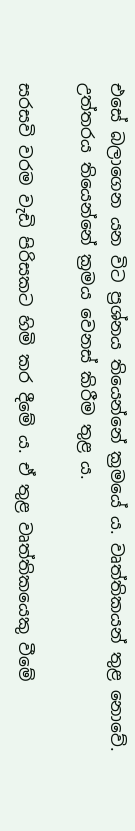එසේ බලාගෙන යන විට ප්‍රශ්නය තියෙන්නේ ක්‍රමයේ ය. වෘත්තිකයන් තුළ නොවේ. උත්තරය තියෙන්නේ ක්‍රමය වෙනස් කිරීම තුළ ය.

සරසවි වරම වැඩි පිරිසකට හිමි කර දීමේ ය. ඒ තුළ වෘත්තිකයෙකු වීමේ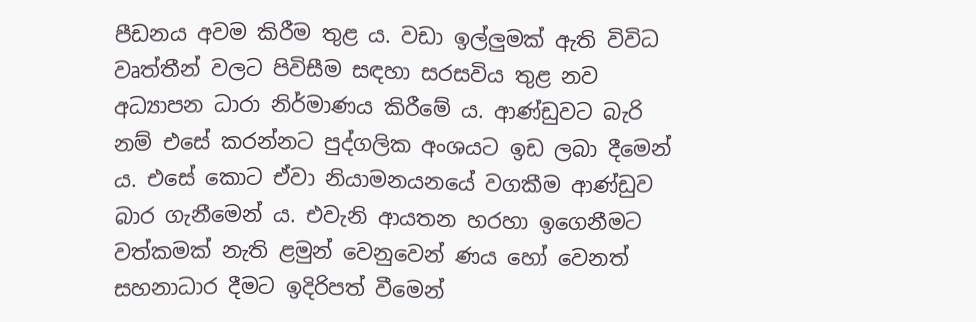පීඩනය අවම කිරීම තුළ ය. වඩා ඉල්ලුමක් ඇති විවිධ වෘත්තීන් වලට පිවිසීම සඳහා සරසවිය තුළ නව අධ්‍යාපන ධාරා නිර්මාණය කිරීමේ ය. ආණ්ඩුවට බැරි නම් එසේ කරන්නට පුද්ගලික අංශයට ඉඩ ලබා දීමෙන් ය. එසේ කොට ඒවා නියාමනයනයේ වගකීම ආණ්ඩුව බාර ගැනීමෙන් ය. එවැනි ආයතන හරහා ඉගෙනීමට වත්කමක් නැති ළමුන් වෙනුවෙන් ණය හෝ වෙනත් සහනාධාර දීමට ඉදිරිපත් වීමෙන්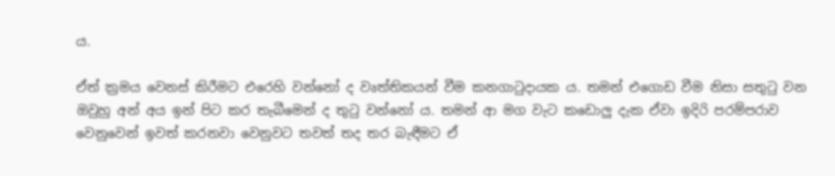ය.

ඒත් ක්‍රමය වෙනස් කිරීමට එරෙහි වන්නෝ ද වෘත්තිකයන් වීම කනගාටුදායක ය. තමන් එගොඩ වීම නිසා සතුටු වන ඔවුහු අන් අය ඉන් පිට කර තැබීමෙන් ද තුටු වන්නෝ ය. තමන් ආ මග වැට කඩොලු දැක ඒවා ඉදිරි පරම්පරාව වෙනුවෙන් ඉවත් කරනවා වෙනුවට තවත් තද තර බැඳීමට ඒ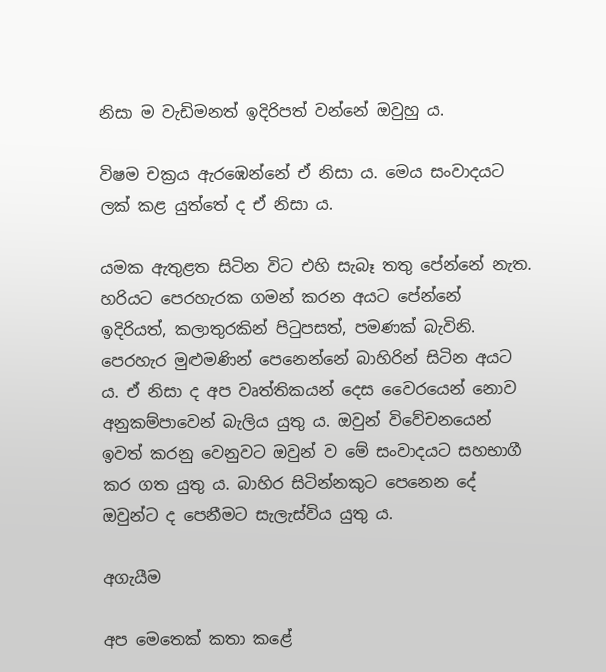නිසා ම වැඩිමනත් ඉදිරිපත් වන්නේ ඔවුහු ය.

විෂම චක්‍රය ඇරඹෙන්නේ ඒ නිසා ය. මෙය සංවාදයට ලක් කළ යුත්තේ ද ඒ නිසා ය.

යමක ඇතුළත සිටින විට එහි සැබෑ තතු පේන්නේ නැත. හරියට පෙරහැරක ගමන් කරන අයට පේන්නේ ඉදිරියත්, කලාතුරකින් පිටුපසත්, පමණක් බැවිනි. පෙරහැර මුළුමණින් පෙනෙන්නේ බාහිරින් සිටින අයට ය. ඒ නිසා ද අප වෘත්තිකයන් දෙස වෛරයෙන් නොව අනුකම්පාවෙන් බැලිය යුතු ය. ඔවුන් විවේචනයෙන් ඉවත් කරනු වෙනුවට ඔවුන් ව මේ සංවාදයට සහභාගී කර ගත යුතු ය. බාහිර සිටින්නකුට පෙනෙන දේ ඔවුන්ට ද පෙනීමට සැලැස්විය යුතු ය.

අගැයීම

අප මෙතෙක් කතා කළේ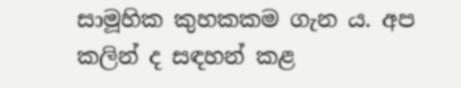සාමූහික කුහකකම ගැන ය. අප කලින් ද සඳහන් කළ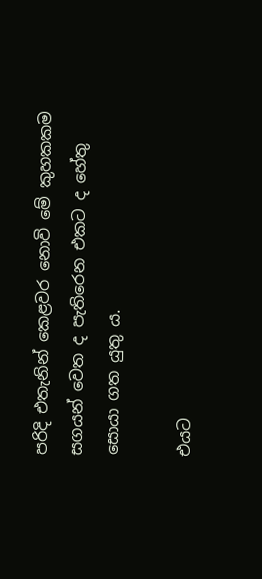පරිදි එතැනින් කෙළවර නොවි මේ කුහකකම සගයන් වෙත ද පැතිරෙන එකට ද හේතු සොයා ගත යුතු ය.

එයට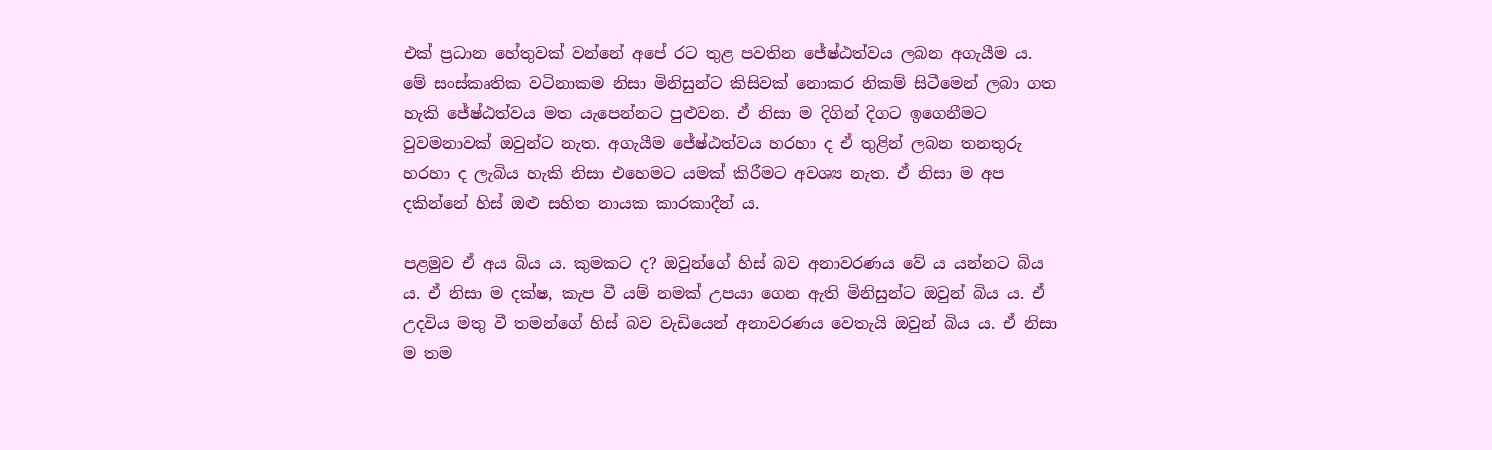එක් ප්‍රධාන හේතුවක් වන්නේ අපේ රට තුළ පවතින ජේෂ්ඨත්වය ලබන අගැයීම ය. මේ සංස්කෘතික වටිනාකම නිසා මිනිසුන්ට කිසිවක් නොකර නිකම් සිටීමෙන් ලබා ගත හැකි ජේෂ්ඨත්වය මත යැපෙන්නට පුළුවන. ඒ නිසා ම දිගින් දිගට ඉගෙනීමට වුවමනාවක් ඔවුන්ට නැත. අගැයීම ජේෂ්ඨත්වය හරහා ද ඒ තුළින් ලබන තනතුරු හරහා ද ලැබිය හැකි නිසා එහෙමට යමක් කිරීමට අවශ්‍ය නැත. ඒ නිසා ම අප දකින්නේ හිස් ඔළු සහිත නායක කාරකාදීන් ය.

පළමුව ඒ අය බිය ය. කුමකට ද? ඔවුන්ගේ හිස් බව අනාවරණය වේ ය යන්නට බිය ය. ඒ නිසා ම දක්ෂ, කැප වී යම් නමක් උපයා ගෙන ඇති මිනිසුන්ට ඔවුන් බිය ය. ඒ උදවිය මතු වී තමන්ගේ හිස් බව වැඩියෙන් අනාවරණය වෙතැයි ඔවුන් බිය ය. ඒ නිසා ම තම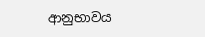ආනුභාවය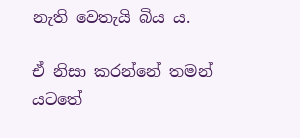නැති වෙතැයි බිය ය.

ඒ නිසා කරන්නේ තමන් යටතේ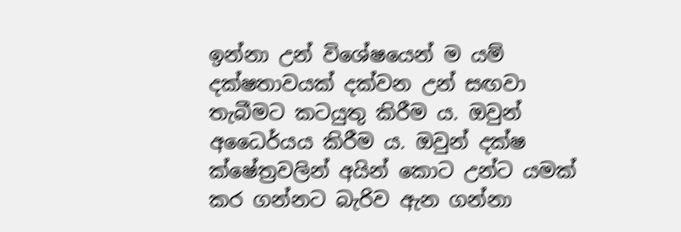ඉන්නා උන් විශේෂයෙන් ම යම් දක්ෂතාවයක් දක්වන උන් සඟවා තැබීමට කටයුතු කිරීම ය. ඔවුන් අධෛර්යය කිරීම ය. ඔවුන් දක්ෂ ක්ෂේත්‍රවලින් අයින් කොට උන්ට යමක් කර ගන්නට බැරිව ඇන ගන්නා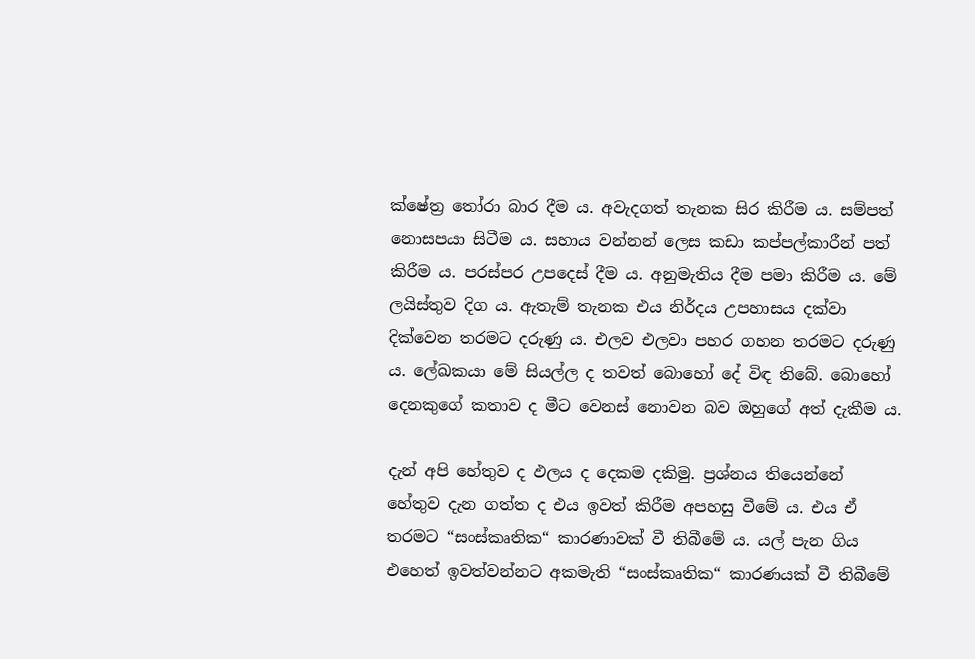ක්ෂේත්‍ර තෝරා බාර දීම ය. අවැදගත් තැනක සිර කිරීම ය. සම්පත් නොසපයා සිටීම ය. සහාය වන්නන් ලෙස කඩා කප්පල්කාරීන් පත් කිරීම ය. පරස්පර උපදෙස් දීම ය. අනුමැතිය දීම පමා කිරීම ය. මේ ලයිස්තුව දිග ය. ඇතැම් තැනක එය නිර්දය උපහාසය දක්වා දික්වෙන තරමට දරුණු ය. එලව එලවා පහර ගහන තරමට දරුණු ය. ලේඛකයා මේ සියල්ල ද තවත් බොහෝ දේ විඳ තිබේ. බොහෝ දෙනකුගේ කතාව ද මීට වෙනස් නොවන බව ඔහුගේ අත් දැකීම ය.

දැන් අපි හේතුව ද ඵලය ද දෙකම දකිමු. ප්‍රශ්නය තියෙන්නේ හේතුව දැන ගත්ත ද එය ඉවත් කිරීම අපහසු වීමේ ය. එය ඒ තරමට “සංස්කෘතික“ කාරණාවක් වී තිබීමේ ය. යල් පැන ගිය එහෙත් ඉවත්වන්නට අකමැති “සංස්කෘතික“ කාරණයක් වී තිබීමේ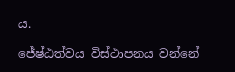ය.

ජේෂ්ඨත්වය විස්ථාපනය වන්නේ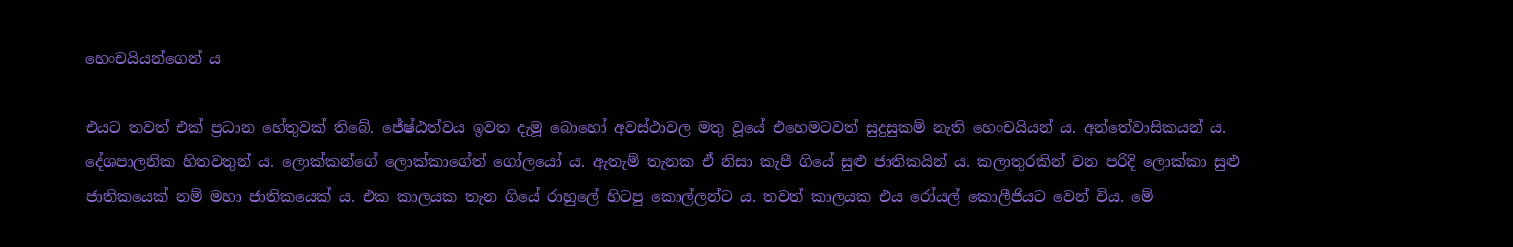හෙංචයියන්ගෙන් ය

එයට තවත් එක් ප්‍රධාන හේතුවක් තිබේ. ජේෂ්ඨත්වය ඉවත දැමූ බොහෝ අවස්ථාවල මතු වූයේ එහෙමටවත් සුදුසුකම් නැති හෙංචයියන් ය. අන්තේවාසිකයන් ය. දේශපාලනික හිතවතුන් ය. ලොක්කන්ගේ ලොක්කාගේත් ගෝලයෝ ය. ඇතැම් තැනක ඒ නිසා කැපී ගියේ සුළු ජාතිකයින් ය. කලාතුරකින් වන පරිදි ලොක්කා සුළු ජාතිකයෙක් නම් මහා ජාතිකයෙක් ය. එක කාලයක තැන ගියේ රාහුලේ හිටපු කොල්ලන්ට ය. තවත් කාලයක එය රෝයල් කොලීජියට වෙන් විය. මේ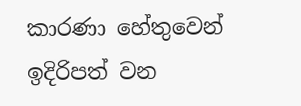කාරණා හේතුවෙන් ඉදිරිපත් වන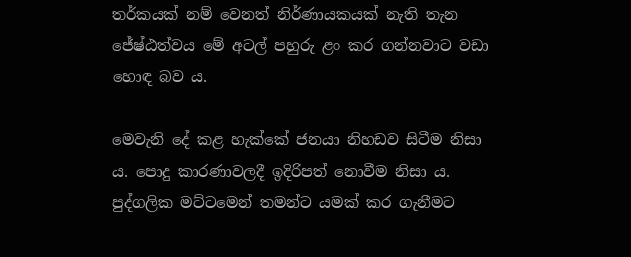තර්කයක් නම් වෙනත් නිර්ණායකයක් නැති තැන ජේෂ්ඨත්වය මේ අටල් පහුරු ළං කර ගන්නවාට වඩා හොඳ බව ය.

මෙවැනි දේ කළ හැක්කේ ජනයා නිහඩව සිටීම නිසා ය. පොදු කාරණාවලදී ඉදිරිපත් නොවීම නිසා ය. පුද්ගලික මට්ටමෙන් තමන්ට යමක් කර ගැනීමට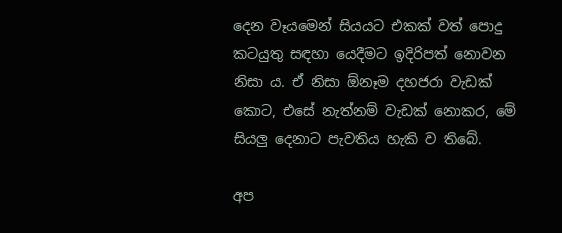දෙන වෑයමෙන් සියයට එකක් වත් පොදු කටයුතු සඳහා යෙදීමට ඉදිරිපත් නොවන නිසා ය. ඒ නිසා ඕනෑම දහජරා වැඩක් කොට, එසේ නැත්නම් වැඩක් නොකර, මේ සියලු දෙනාට පැවතිය හැකි ව තිබේ.

අප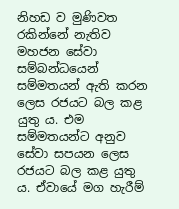නිහඩ ව මුණිවත රකින්නේ නැතිව මහජන සේවා සම්බන්ධයෙන් සම්මතයන් ඇති කරන ලෙස රජයට බල කළ යුතු ය. එම සම්මතයන්ට අනුව සේවා සපයන ලෙස රජයට බල කළ යුතු ය. ඒවායේ මග හැරීම්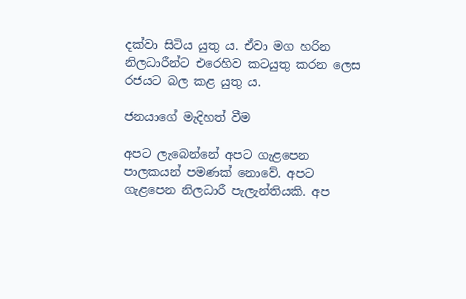දක්වා සිටිය යුතු ය. ඒවා මග හරින නිලධාරීන්ට එරෙහිව කටයුතු කරන ලෙස රජයට බල කළ යුතු ය.

ජනයාගේ මැදිහත් වීම

අපට ලැබෙන්නේ අපට ගැළපෙන පාලකයන් පමණක් නොවේ. අපට ගැළපෙන නිලධාරී පැලැන්තියකි. අප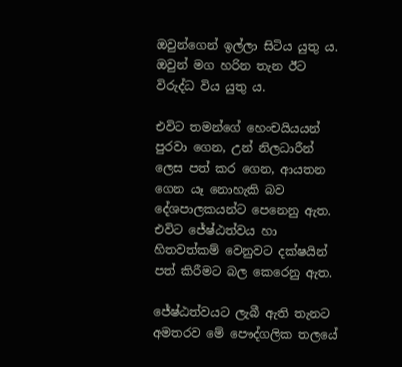ඔවුන්ගෙන් ඉල්ලා සිටිය යුතු ය. ඔවුන් මග හරින තැන ඊට විරුද්ධ විය යුතු ය.

එවිට තමන්ගේ හෙංචයියයන් පුරවා ගෙන, උන් නිලධාරීන් ලෙස පත් කර ගෙන, ආයතන ගෙන යෑ නොහැකි බව දේශපාලකයන්ට පෙනෙනු ඇත. එවිට ජේෂ්ඨත්වය හා හිතවත්කම් වෙනුවට දක්ෂයින් පත් කිරීමට බල කෙරෙනු ඇත.

ජේෂ්ඨත්වයට ලැබී ඇති තැනට අමතරව මේ පෞද්ගලික තලයේ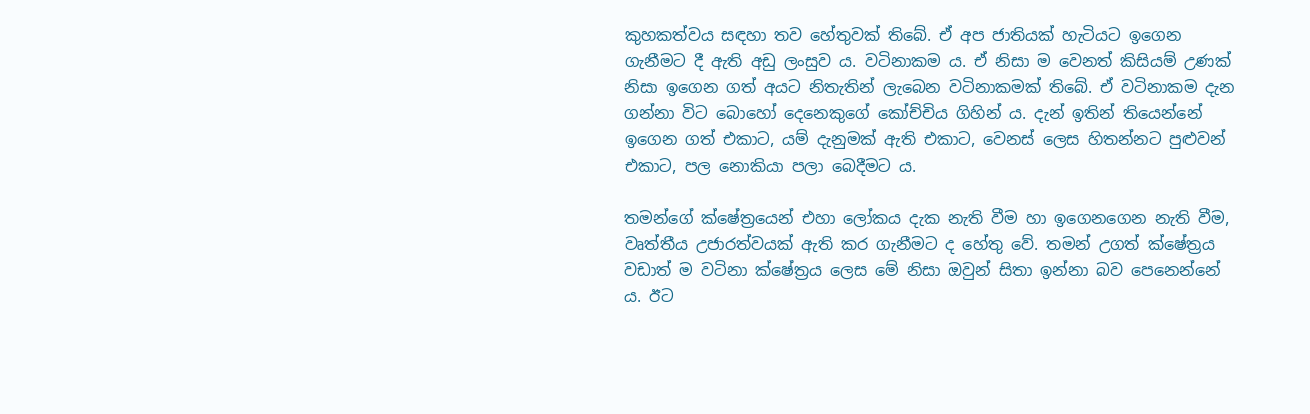කුහකත්වය සඳහා තව හේතුවක් තිබේ. ඒ අප ජාතියක් හැටියට ඉගෙන ගැනීමට දී ඇති අඩු ලංසුව ය. වටිනාකම ය. ඒ නිසා ම වෙනත් කිසියම් උණක් නිසා ඉගෙන ගත් අයට නිතැතින් ලැබෙන වටිනාකමක් තිබේ. ඒ වටිනාකම දැන ගන්නා විට බොහෝ දෙනෙකුගේ කෝච්චිය ගිහින් ය. දැන් ඉතින් තියෙන්නේ ඉගෙන ගත් එකාට, යම් දැනුමක් ඇති එකාට, වෙනස් ලෙස හිතන්නට පුළුවන් එකාට, පල නොකියා පලා බෙදීමට ය.

තමන්ගේ ක්ෂේත්‍රයෙන් එහා ලෝකය දැක නැති වීම හා ඉ‍ගෙනගෙන නැති වීම, වෘත්තීය උජාරත්වයක් ඇති කර ගැනීමට ද හේතු වේ. තමන් උගත් ක්ෂේත්‍රය වඩාත් ම වටිනා ක්ෂේත්‍රය ලෙස මේ නිසා ඔවුන් සිතා ඉන්නා බව පෙනෙන්නේ ය. ඊට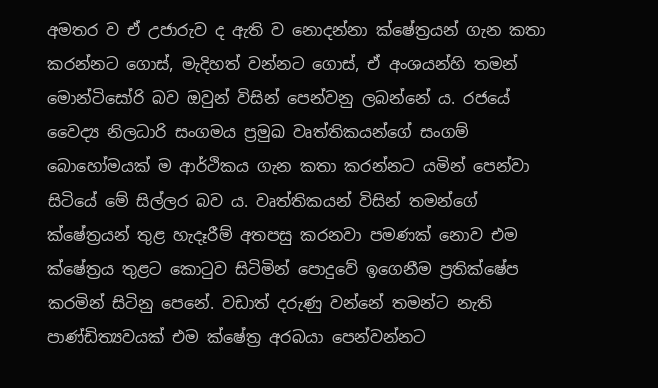අමතර ව ඒ උජාරුව ද ඇති ව නොදන්නා ක්ෂේත්‍රයන් ගැන කතා කරන්නට ගොස්, මැදිහත් වන්නට ගොස්, ඒ අංශයන්හි තමන් මොන්ටිසෝරි බව ඔවුන් විසින් පෙන්වනු ලබන්නේ ය. රජයේ වෛද්‍ය නිලධාරි සංගමය ප්‍රමුඛ වෘත්තිකයන්ගේ සංගම් බොහෝමයක් ම ආර්ථිකය ගැන කතා කරන්නට යමින් පෙන්වා සිටියේ මේ සිල්ලර බව ය. වෘත්තිකයන් විසින් තමන්ගේ ක්ෂේත්‍රයන් තුළ හැදෑරීම් අතපසු කරනවා පමණක් නොව එම ක්ෂේත්‍රය තුළට කොටුව සිටිමින් පොදුවේ ඉගෙනීම ප්‍රතික්ෂේප කරමින් සිටිනු පෙනේ. වඩාත් දරුණු වන්නේ තමන්ට නැති පාණ්ඩිත්‍යවයක් එම ක්ෂේත්‍ර අරබයා පෙන්වන්නට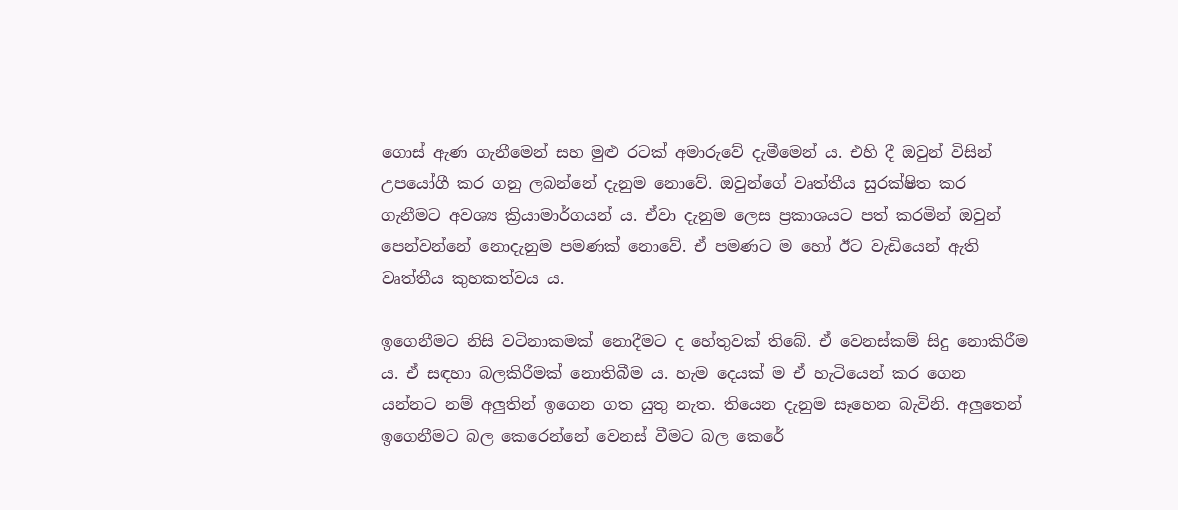ගොස් ඇණ ගැනීමෙන් සහ මුළු රටක් අමාරුවේ දැමීමෙන් ය. එහි දී ඔවුන් විසින් උපයෝගී කර ගනු ලබන්නේ දැනුම නොවේ. ඔවුන්ගේ වෘත්තීය සුරක්ෂිත කර ගැනීමට අවශ්‍ය ක්‍රියාමාර්ගයන් ය. ඒවා දැනුම ලෙස ප්‍රකාශයට පත් කරමින් ඔවුන් පෙන්වන්නේ නොදැනුම පමණක් නොවේ. ඒ පමණට ම හෝ ඊට වැඩියෙන් ඇති වෘත්තීය කුහකත්වය ය.

ඉගෙනීමට නිසි වටිනාකමක් නොදීමට ද හේතුවක් තිබේ. ඒ වෙනස්කම් සිදු නොකිරීම ය. ඒ සඳහා බලකිරීමක් නොතිබීම ය. හැම දෙයක් ම ඒ හැටියෙන් කර ගෙන යන්නට නම් අලුතින් ඉගෙන ගත යුතු නැත. තියෙන දැනුම සෑහෙන බැවිනි. අලුතෙන් ඉගෙනීමට බල කෙරෙන්නේ වෙනස් වීමට බල කෙරේ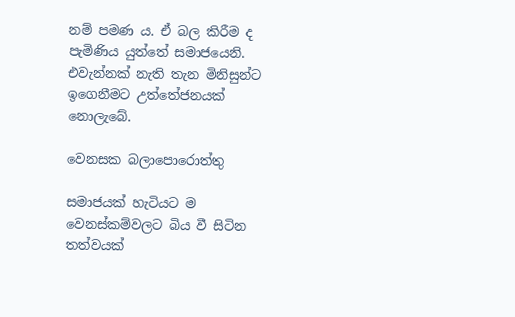නම් පමණ ය. ඒ බල කිරීම ද පැමිණිය යුත්තේ සමාජයෙනි. එවැන්නක් නැති තැන මිනිසුන්ට ඉගෙනීමට උත්තේජනයක් නොලැබේ.

වෙනසක බලාපොරොත්තු

සමාජයක් හැටියට ම වෙනස්කම්වලට බිය වී සිටින තත්වයක්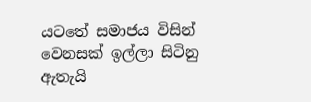යටතේ සමාජය විසින් වෙනසක් ඉල්ලා සිටිනු ඇතැයි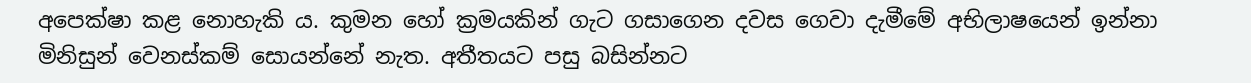අපෙක්ෂා කළ නොහැකි ය. කුමන හෝ ක්‍රමයකින් ගැට ගසාගෙන දවස ගෙවා දැමීමේ අභිලාෂයෙන් ඉන්නා මිනිසුන් වෙනස්කම් සොයන්නේ නැත. අතීතයට පසු බසින්නට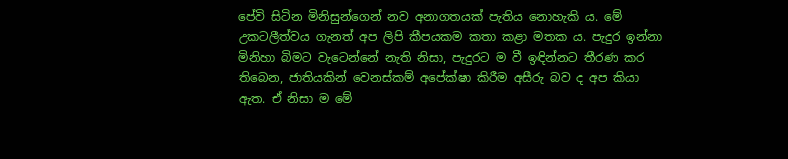පේවි සිටින මිනිසුන්ගෙන් නව අනාගතයක් පැතිය නොහැකි ය. මේ උකටලීත්වය ගැනත් අප ලිපි කීපයකම කතා කළා මතක ය. පැදුර ඉන්නා මිනිහා බිමට වැටෙන්නේ නැති නිසා, පැදුරට ම වී ඉඳින්නට තීරණ කර තිබෙන, ජාතියකින් වෙනස්කම් අපේක්ෂා කිරීම අසීරු බව ද අප කියා ඇත. ඒ නිසා ම මේ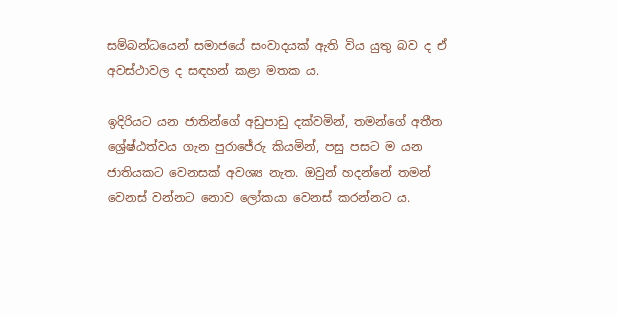සම්බන්ධයෙන් සමාජයේ සංවාදයක් ඇති විය යුතු බව ද ඒ අවස්ථාවල ද සඳහන් කළා මතක ය.

ඉදිරියට යන ජාතින්ගේ අඩුපාඩු දක්වමින්, තමන්ගේ අතීත ශ්‍රේෂ්ඨත්වය ගැන පුරාජේරු කියමින්, පසු පසට ම යන ජාතියකට වෙනසක් අවශ්‍ය නැත. ඔවුන් හදන්නේ තමන් වෙනස් වන්නට නොව ලෝකයා වෙනස් කරන්නට ය.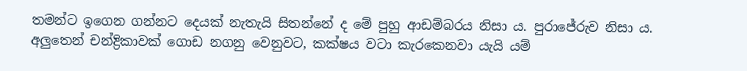තමන්ට ඉගෙන ගන්නට දෙයක් නැතැයි සිතන්නේ ද මේ පුහු ආඩම්බරය නිසා ය. පුරාජේරුව නිසා ය. අලුතෙන් චන්ද්‍රිකාවක් ගොඩ නගනු වෙනුවට, කක්ෂය වටා කැරකෙනවා යැයි යම්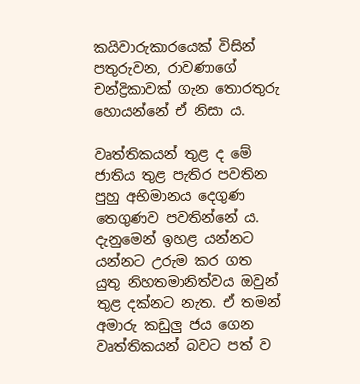කයිවාරුකාරයෙක් විසින් පතුරුවන, රාවණාගේ චන්ද්‍රිකාවක් ගැන තොරතුරු හොයන්නේ ඒ නිසා ය.

වෘත්තිකයන් තුළ ද මේ ජාතිය තුළ පැතිර පවතින පුහු අභිමානය දෙගුණ තෙගුණව පවතින්නේ ය. දැනුමෙන් ඉහළ යන්නට යන්නට උරුම කර ගත යුතු නිහතමානිත්වය ඔවුන් තුළ දක්නට නැත. ඒ තමන් අමාරු කඩුලු ජය ගෙන වෘත්තිකයන් බවට පත් ව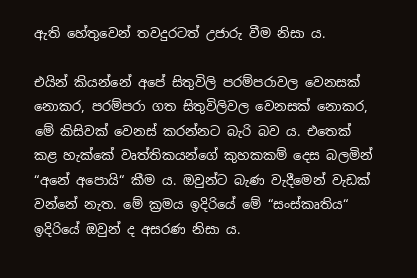ඇති හේතුවෙන් තවදුරටත් උජාරු වීම නිසා ය.

එයින් කියන්නේ අපේ සිතුවිලි පරම්පරාවල වෙනසක් නොකර, පරම්පරා ගත සිතුවිලිවල වෙනසක් නොකර, මේ කිසිවක් වෙනස් කරන්නට බැරි බව ය. එතෙක් කළ හැක්කේ වෘත්තිකයන්ගේ කුහකකම් දෙස බලමින් “අනේ අපොයි“ කීම ය. ඔවුන්ට බැණ වැදීමෙන් වැඩක් වන්නේ නැත. මේ ක්‍රමය ඉදිරියේ මේ “සංස්කෘතිය“ ඉදිරියේ ඔවුන් ද අසරණ නිසා ය.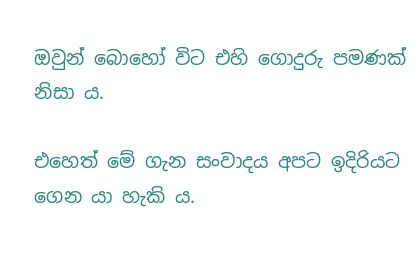ඔවුන් බොහෝ විට එහි ගොදුරු පමණක් නිසා ය.

එහෙත් මේ ගැන සංවාදය අපට ඉදිරියට ගෙන යා හැකි ය.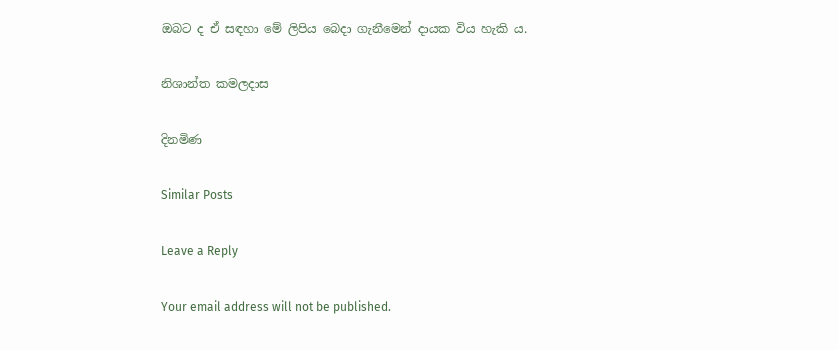ඔබට ද ඒ සඳහා මේ ලිපිය බෙදා ගැනීමෙන් දායක විය හැකි ය.

නිශාන්ත කමලදාස

දිනමිණ

Similar Posts

Leave a Reply

Your email address will not be published.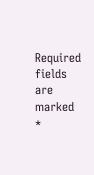Required fields are marked *